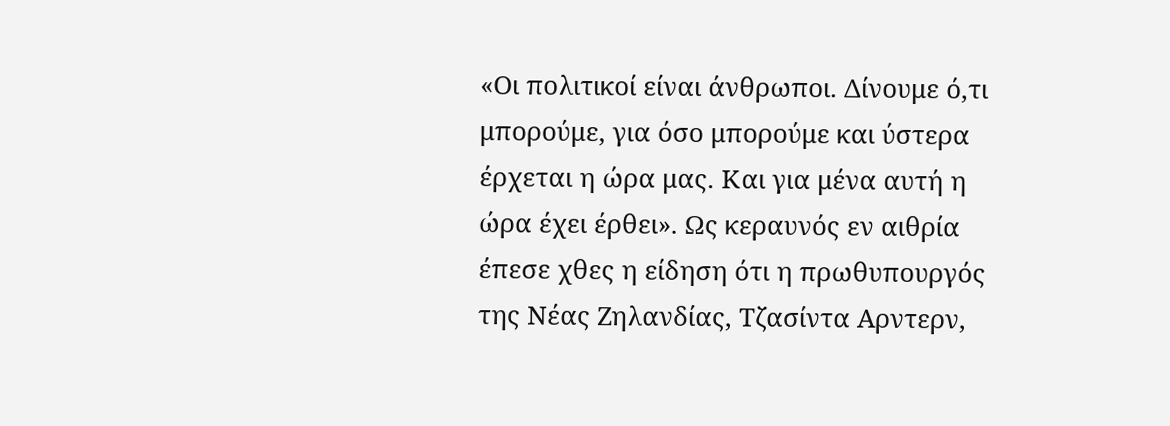«Οι πολιτικοί είναι άνθρωποι. Δίνουμε ό,τι μπορούμε, για όσο μπορούμε και ύστερα έρχεται η ώρα μας. Και για μένα αυτή η ώρα έχει έρθει». Ως κεραυνός εν αιθρία έπεσε χθες η είδηση ότι η πρωθυπουργός της Νέας Ζηλανδίας, Τζασίντα Αρντερν,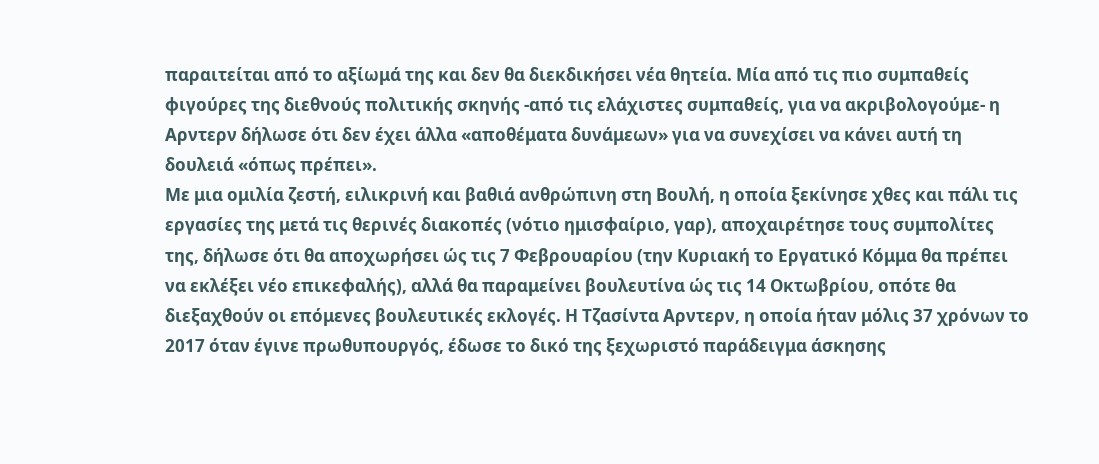παραιτείται από το αξίωμά της και δεν θα διεκδικήσει νέα θητεία. Μία από τις πιο συμπαθείς φιγούρες της διεθνούς πολιτικής σκηνής -από τις ελάχιστες συμπαθείς, για να ακριβολογούμε- η Αρντερν δήλωσε ότι δεν έχει άλλα «αποθέματα δυνάμεων» για να συνεχίσει να κάνει αυτή τη δουλειά «όπως πρέπει».
Με μια ομιλία ζεστή, ειλικρινή και βαθιά ανθρώπινη στη Βουλή, η οποία ξεκίνησε χθες και πάλι τις εργασίες της μετά τις θερινές διακοπές (νότιο ημισφαίριο, γαρ), αποχαιρέτησε τους συμπολίτες της, δήλωσε ότι θα αποχωρήσει ώς τις 7 Φεβρουαρίου (την Κυριακή το Εργατικό Κόμμα θα πρέπει να εκλέξει νέο επικεφαλής), αλλά θα παραμείνει βουλευτίνα ώς τις 14 Οκτωβρίου, οπότε θα διεξαχθούν οι επόμενες βουλευτικές εκλογές. Η Τζασίντα Αρντερν, η οποία ήταν μόλις 37 χρόνων το 2017 όταν έγινε πρωθυπουργός, έδωσε το δικό της ξεχωριστό παράδειγμα άσκησης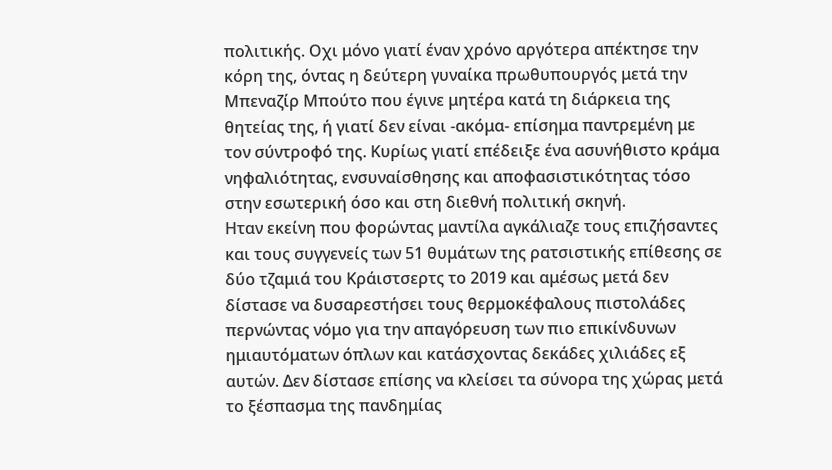πολιτικής. Οχι μόνο γιατί έναν χρόνο αργότερα απέκτησε την κόρη της, όντας η δεύτερη γυναίκα πρωθυπουργός μετά την Μπεναζίρ Μπούτο που έγινε μητέρα κατά τη διάρκεια της θητείας της, ή γιατί δεν είναι -ακόμα- επίσημα παντρεμένη με τον σύντροφό της. Κυρίως γιατί επέδειξε ένα ασυνήθιστο κράμα νηφαλιότητας, ενσυναίσθησης και αποφασιστικότητας τόσο στην εσωτερική όσο και στη διεθνή πολιτική σκηνή.
Ηταν εκείνη που φορώντας μαντίλα αγκάλιαζε τους επιζήσαντες και τους συγγενείς των 51 θυμάτων της ρατσιστικής επίθεσης σε δύο τζαμιά του Κράιστσερτς το 2019 και αμέσως μετά δεν δίστασε να δυσαρεστήσει τους θερμοκέφαλους πιστολάδες περνώντας νόμο για την απαγόρευση των πιο επικίνδυνων ημιαυτόματων όπλων και κατάσχοντας δεκάδες χιλιάδες εξ αυτών. Δεν δίστασε επίσης να κλείσει τα σύνορα της χώρας μετά το ξέσπασμα της πανδημίας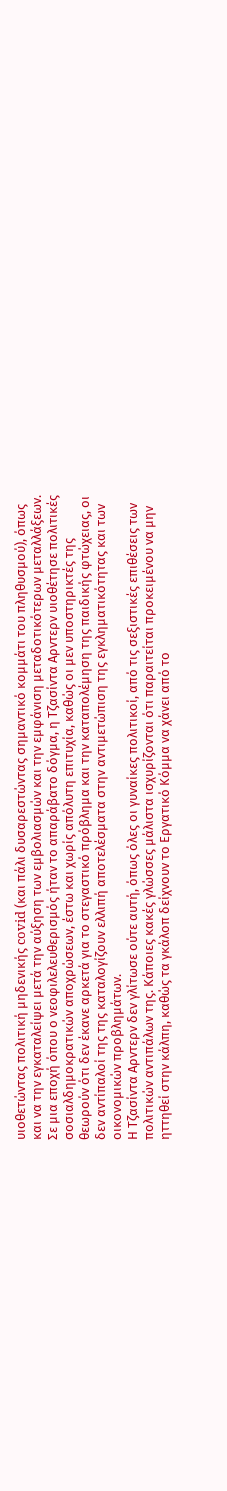υιοθετώντας πολιτική μηδενικής covid (και πάλι δυσαρεστώντας σημαντικό κομμάτι του πληθυσμού), όπως και να την εγκαταλείψει μετά την αύξηση των εμβολιασμών και την εμφάνιση μεταδοτικότερων μεταλλάξεων.
Σε μια εποχή όπου ο νεοφιλελευθερισμός ήταν το απαράβατο δόγμα, η Τζασίντα Αρντερν υιοθέτησε πολιτικές σοσιαλδημοκρατικών αποχρώσεων, έστω και χωρίς απόλυτη επιτυχία, καθώς οι μεν υποστηρικτές της θεωρούν ότι δεν έκανε αρκετά για το στεγαστικό πρόβλημα και την καταπολέμηση της παιδικής φτώχειας, oι δεν αντίπαλοί της της καταλογίζουν ελλιπή αποτελέσματα στην αντιμετώπιση της εγκληματικότητας και των οικονομικών προβλημάτων.
Η Τζασίντα Αρντερν δεν γλίτωσε ούτε αυτή, όπως όλες οι γυναίκες πολιτικοί, από τις σεξιστικές επιθέσεις των πολιτικών αντιπάλων της. Κάποιες κακές γλώσσες μάλιστα ισχυρίζονται ότι παραιτείται προκειμένου να μην ηττηθεί στην κάλπη, καθώς τα γκάλοπ δείχνουν το Εργατικό Κόμμα να χάνει από το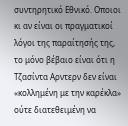συντηρητικό Εθνικό. Οποιοι κι αν είναι οι πραγματικοί λόγοι της παραίτησής της, το μόνο βέβαιο είναι ότι η Τζασίντα Αρντερν δεν είναι «κολλημένη με την καρέκλα» ούτε διατεθειμένη να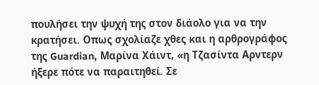πουλήσει την ψυχή της στον διάολο για να την κρατήσει. Οπως σχολίαζε χθες και η αρθρογράφος της Guardian, Μαρίνα Χάιντ, «η Τζασίντα Αρντερν ήξερε πότε να παραιτηθεί. Σε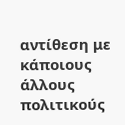αντίθεση με κάποιους άλλους πολιτικούς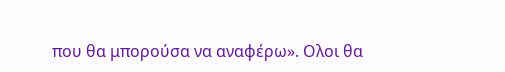που θα μπορούσα να αναφέρω». Ολοι θα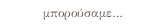μπορούσαμε…